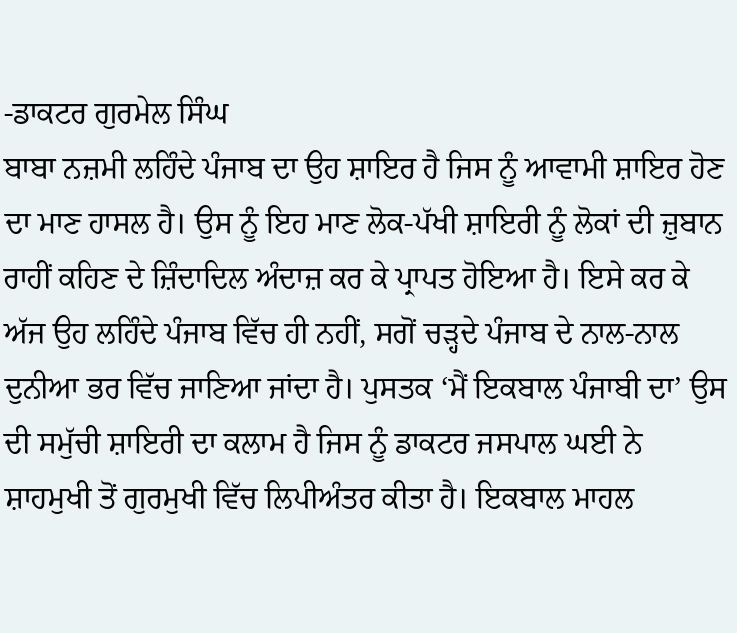-ਡਾਕਟਰ ਗੁਰਮੇਲ ਸਿੰਘ
ਬਾਬਾ ਨਜ਼ਮੀ ਲਹਿੰਦੇ ਪੰਜਾਬ ਦਾ ਉਹ ਸ਼ਾਇਰ ਹੈ ਜਿਸ ਨੂੰ ਆਵਾਮੀ ਸ਼ਾਇਰ ਹੋਣ ਦਾ ਮਾਣ ਹਾਸਲ ਹੈ। ਉਸ ਨੂੰ ਇਹ ਮਾਣ ਲੋਕ-ਪੱਖੀ ਸ਼ਾਇਰੀ ਨੂੰ ਲੋਕਾਂ ਦੀ ਜ਼ੁਬਾਨ ਰਾਹੀਂ ਕਹਿਣ ਦੇ ਜ਼ਿੰਦਾਦਿਲ ਅੰਦਾਜ਼ ਕਰ ਕੇ ਪ੍ਰਾਪਤ ਹੋਇਆ ਹੈ। ਇਸੇ ਕਰ ਕੇ ਅੱਜ ਉਹ ਲਹਿੰਦੇ ਪੰਜਾਬ ਵਿੱਚ ਹੀ ਨਹੀਂ, ਸਗੋਂ ਚੜ੍ਹਦੇ ਪੰਜਾਬ ਦੇ ਨਾਲ-ਨਾਲ ਦੁਨੀਆ ਭਰ ਵਿੱਚ ਜਾਣਿਆ ਜਾਂਦਾ ਹੈ। ਪੁਸਤਕ ‘ਮੈਂ ਇਕਬਾਲ ਪੰਜਾਬੀ ਦਾ’ ਉਸ ਦੀ ਸਮੁੱਚੀ ਸ਼ਾਇਰੀ ਦਾ ਕਲਾਮ ਹੈ ਜਿਸ ਨੂੰ ਡਾਕਟਰ ਜਸਪਾਲ ਘਈ ਨੇ ਸ਼ਾਹਮੁਖੀ ਤੋਂ ਗੁਰਮੁਖੀ ਵਿੱਚ ਲਿਪੀਅੰਤਰ ਕੀਤਾ ਹੈ। ਇਕਬਾਲ ਮਾਹਲ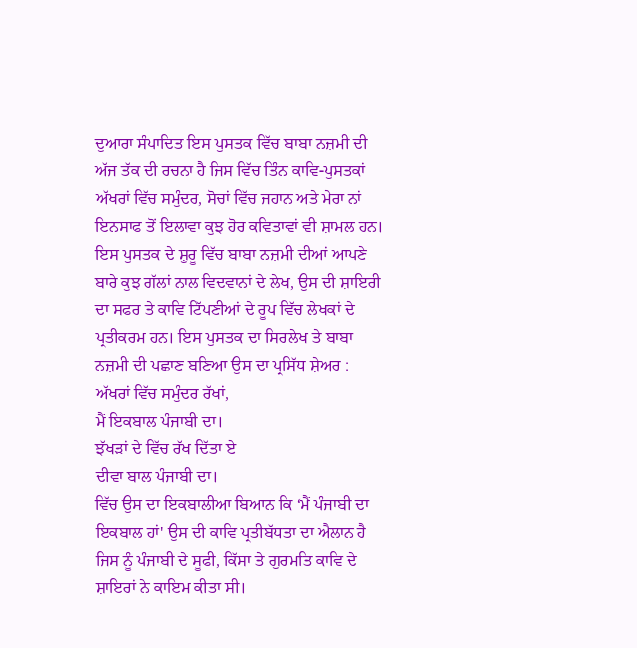ਦੁਆਰਾ ਸੰਪਾਦਿਤ ਇਸ ਪੁਸਤਕ ਵਿੱਚ ਬਾਬਾ ਨਜ਼ਮੀ ਦੀ ਅੱਜ ਤੱਕ ਦੀ ਰਚਨਾ ਹੈ ਜਿਸ ਵਿੱਚ ਤਿੰਨ ਕਾਵਿ-ਪੁਸਤਕਾਂ ਅੱਖਰਾਂ ਵਿੱਚ ਸਮੁੰਦਰ, ਸੋਚਾਂ ਵਿੱਚ ਜਹਾਨ ਅਤੇ ਮੇਰਾ ਨਾਂ ਇਨਸਾਫ ਤੋਂ ਇਲਾਵਾ ਕੁਝ ਹੋਰ ਕਵਿਤਾਵਾਂ ਵੀ ਸ਼ਾਮਲ ਹਨ। ਇਸ ਪੁਸਤਕ ਦੇ ਸ਼ੁਰੂ ਵਿੱਚ ਬਾਬਾ ਨਜ਼ਮੀ ਦੀਆਂ ਆਪਣੇ ਬਾਰੇ ਕੁਝ ਗੱਲਾਂ ਨਾਲ ਵਿਦਵਾਨਾਂ ਦੇ ਲੇਖ, ਉਸ ਦੀ ਸ਼ਾਇਰੀ ਦਾ ਸਫਰ ਤੇ ਕਾਵਿ ਟਿੱਪਣੀਆਂ ਦੇ ਰੂਪ ਵਿੱਚ ਲੇਖਕਾਂ ਦੇ ਪ੍ਰਤੀਕਰਮ ਹਨ। ਇਸ ਪੁਸਤਕ ਦਾ ਸਿਰਲੇਖ ਤੇ ਬਾਬਾ ਨਜ਼ਮੀ ਦੀ ਪਛਾਣ ਬਣਿਆ ਉਸ ਦਾ ਪ੍ਰਸਿੱਧ ਸ਼ੇਅਰ :
ਅੱਖਰਾਂ ਵਿੱਚ ਸਮੁੰਦਰ ਰੱਖਾਂ,
ਮੈਂ ਇਕਬਾਲ ਪੰਜਾਬੀ ਦਾ।
ਝੱਖੜਾਂ ਦੇ ਵਿੱਚ ਰੱਖ ਦਿੱਤਾ ਏ
ਦੀਵਾ ਬਾਲ ਪੰਜਾਬੀ ਦਾ।
ਵਿੱਚ ਉਸ ਦਾ ਇਕਬਾਲੀਆ ਬਿਆਨ ਕਿ ‘ਮੈਂ ਪੰਜਾਬੀ ਦਾ ਇਕਬਾਲ ਹਾਂ' ਉਸ ਦੀ ਕਾਵਿ ਪ੍ਰਤੀਬੱਧਤਾ ਦਾ ਐਲਾਨ ਹੈ ਜਿਸ ਨੂੰ ਪੰਜਾਬੀ ਦੇ ਸੂਫੀ, ਕਿੱਸਾ ਤੇ ਗੁਰਮਤਿ ਕਾਵਿ ਦੇ ਸ਼ਾਇਰਾਂ ਨੇ ਕਾਇਮ ਕੀਤਾ ਸੀ।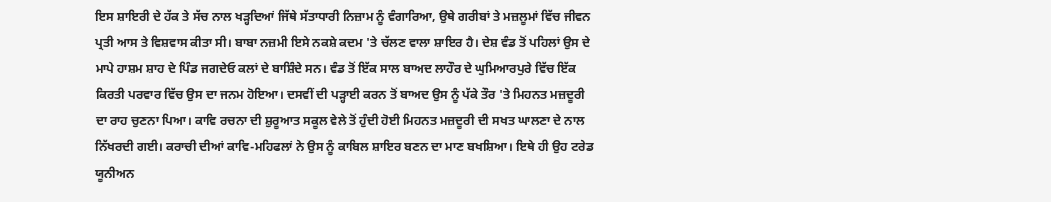ਇਸ ਸ਼ਾਇਰੀ ਦੇ ਹੱਕ ਤੇ ਸੱਚ ਨਾਲ ਖੜ੍ਹਦਿਆਂ ਜਿੱਥੇ ਸੱਤਾਧਾਰੀ ਨਿਜ਼ਾਮ ਨੂੰ ਵੰਗਾਰਿਆ, ਉਥੇ ਗਰੀਬਾਂ ਤੇ ਮਜ਼ਲੂਮਾਂ ਵਿੱਚ ਜੀਵਨ ਪ੍ਰਤੀ ਆਸ ਤੇ ਵਿਸ਼ਵਾਸ ਕੀਤਾ ਸੀ। ਬਾਬਾ ਨਜ਼ਮੀ ਇਸੇ ਨਕਸ਼ੇ ਕਦਮ 'ਤੇ ਚੱਲਣ ਵਾਲਾ ਸ਼ਾਇਰ ਹੈ। ਦੇਸ਼ ਵੰਡ ਤੋਂ ਪਹਿਲਾਂ ਉਸ ਦੇ ਮਾਪੇ ਹਾਸ਼ਮ ਸ਼ਾਹ ਦੇ ਪਿੰਡ ਜਗਦੇਓ ਕਲਾਂ ਦੇ ਬਾਸ਼ਿੰਦੇ ਸਨ। ਵੰਡ ਤੋਂ ਇੱਕ ਸਾਲ ਬਾਅਦ ਲਾਹੌਰ ਦੇ ਘੁਮਿਆਰਪੁਰੇ ਵਿੱਚ ਇੱਕ ਕਿਰਤੀ ਪਰਵਾਰ ਵਿੱਚ ਉਸ ਦਾ ਜਨਮ ਹੋਇਆ। ਦਸਵੀਂ ਦੀ ਪੜ੍ਹਾਈ ਕਰਨ ਤੋਂ ਬਾਅਦ ਉਸ ਨੂੰ ਪੱਕੇ ਤੌਰ 'ਤੇ ਮਿਹਨਤ ਮਜ਼ਦੂਰੀ ਦਾ ਰਾਹ ਚੁਣਨਾ ਪਿਆ। ਕਾਵਿ ਰਚਨਾ ਦੀ ਸ਼ੁਰੂਆਤ ਸਕੂਲ ਵੇਲੇ ਤੋਂ ਹੁੰਦੀ ਹੋਈ ਮਿਹਨਤ ਮਜ਼ਦੂਰੀ ਦੀ ਸਖਤ ਘਾਲਣਾ ਦੇ ਨਾਲ ਨਿੱਖਰਦੀ ਗਈ। ਕਰਾਚੀ ਦੀਆਂ ਕਾਵਿ-ਮਹਿਫਲਾਂ ਨੇ ਉਸ ਨੂੰ ਕਾਬਿਲ ਸ਼ਾਇਰ ਬਣਨ ਦਾ ਮਾਣ ਬਖਸ਼ਿਆ। ਇਥੇ ਹੀ ਉਹ ਟਰੇਡ ਯੂਨੀਅਨ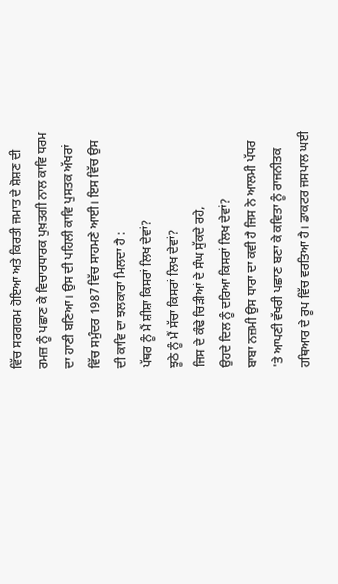ਵਿੱਚ ਸਰਗਰਮ ਹੋਇਆ ਅਤੇ ਕਿਰਤੀ ਜਮਾਤ ਦੇ ਸ਼ੋਸ਼ਣ ਦੀ ਰਮਜ਼ ਨੂੰ ਪਛਾਣ ਕੇ ਵਿਚਾਰਧਾਰਕ ਪੁਖ਼ਤਗੀ ਨਾਲ ਕਾਵਿ ਧਰਮ ਦਾ ਹਾਣੀ ਬਣਿਆ। ਉਸ ਦੀ ਪਹਿਲੀ ਕਾਵਿ ਪੁਸਤਕ ਅੱਖਰਾਂ ਵਿੱਚ ਸਮੁੰਦਰ 1987 ਵਿੱਚ ਸਾਹਮਣੇ ਆਈ। ਇਸ ਵਿੱਚ ਉਸ ਦੀ ਕਾਵਿ ਦਾ ਝਲਕਾਰਾ ਮਿਲਦਾ ਹੈ :
ਪੱਥਰ ਨੂੰ ਮੈਂ ਸ਼ੀਸ਼ਾ ਕਿਸਰਾਂ ਲਿਖ ਦੇਵਾਂ?
ਝੂਠੇ ਨੂੰ ਮੈਂ ਸੱਚਾ ਕਿਸਰਾਂ ਲਿਖ ਦੇਵਾਂ?
ਜਿਸ ਦੇ ਕੰਢੇ ਚਿੜੀਆਂ ਦੇ ਸੰਘ ਸੁੱਕਦੇ ਰਹੇ,
ਉਹਦੇ ਦਿਲ ਨੂੰ ਦਰਿਆ ਕਿਸਰਾਂ ਲਿਖ ਦੇਵਾਂ?
ਬਾਬਾ ਨਜ਼ਮੀ ਉਸ ਧਾਰਾ ਦਾ ਕਵੀ ਹੈ ਜਿਸ ਨੇ ਆਲਮੀ ਪੱਧਰ 'ਤੇ ਆਪਣੀ ਵੱਖਰੀ ਪਛਾਣ ਬਣਾ ਕੇ ਕਵਿਤਾ ਨੂੰ ਰਾਜਨੀਤਕ ਹਥਿਆਰ ਦੇ ਰੂਪ ਵਿੱਚ ਵਰਤਿਆ ਹੈ। ਡਾਕਟਰ ਜਸਪਾਲ ਘਈ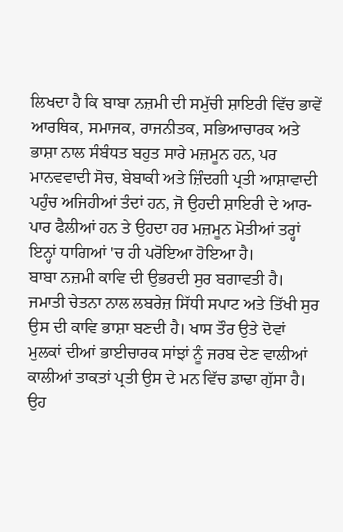ਲਿਖਦਾ ਹੈ ਕਿ ਬਾਬਾ ਨਜ਼ਮੀ ਦੀ ਸਮੁੱਚੀ ਸ਼ਾਇਰੀ ਵਿੱਚ ਭਾਵੇਂ ਆਰਥਿਕ, ਸਮਾਜਕ, ਰਾਜਨੀਤਕ, ਸਭਿਆਚਾਰਕ ਅਤੇ ਭਾਸ਼ਾ ਨਾਲ ਸੰਬੰਧਤ ਬਹੁਤ ਸਾਰੇ ਮਜ਼ਮੂਨ ਹਨ, ਪਰ ਮਾਨਵਵਾਦੀ ਸੋਚ, ਬੇਬਾਕੀ ਅਤੇ ਜ਼ਿੰਦਗੀ ਪ੍ਰਤੀ ਆਸ਼ਾਵਾਦੀ ਪਹੁੰਚ ਅਜਿਹੀਆਂ ਤੰਦਾਂ ਹਨ, ਜੋ ਉਹਦੀ ਸ਼ਾਇਰੀ ਦੇ ਆਰ-ਪਾਰ ਫੈਲੀਆਂ ਹਨ ਤੇ ਉਹਦਾ ਹਰ ਮਜ਼ਮੂਨ ਮੋਤੀਆਂ ਤਰ੍ਹਾਂ ਇਨ੍ਹਾਂ ਧਾਗਿਆਂ 'ਚ ਹੀ ਪਰੋਇਆ ਹੋਇਆ ਹੈ।
ਬਾਬਾ ਨਜ਼ਮੀ ਕਾਵਿ ਦੀ ਉਭਰਦੀ ਸੁਰ ਬਗਾਵਤੀ ਹੈ। ਜਮਾਤੀ ਚੇਤਨਾ ਨਾਲ ਲਬਰੇਜ਼ ਸਿੱਧੀ ਸਪਾਟ ਅਤੇ ਤਿੱਖੀ ਸੁਰ ਉਸ ਦੀ ਕਾਵਿ ਭਾਸ਼ਾ ਬਣਦੀ ਹੈ। ਖਾਸ ਤੌਰ ਉਤੇ ਦੋਵਾਂ ਮੁਲਕਾਂ ਦੀਆਂ ਭਾਈਚਾਰਕ ਸਾਂਝਾਂ ਨੂੰ ਜਰਬ ਦੇਣ ਵਾਲੀਆਂ ਕਾਲੀਆਂ ਤਾਕਤਾਂ ਪ੍ਰਤੀ ਉਸ ਦੇ ਮਨ ਵਿੱਚ ਡਾਢਾ ਗੁੱਸਾ ਹੈ। ਉਹ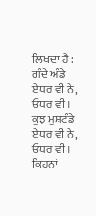ਲਿਖਦਾ ਹੈ :
ਗੰਦੇ ਅੰਡੇ ਏਧਰ ਵੀ ਨੇ, ਓਧਰ ਵੀ।
ਕੁਝ ਮੁਸ਼ਟੰਡੇ ਏਧਰ ਵੀ ਨੇ, ਓਧਰ ਵੀ।
ਕਿਹਨਾਂ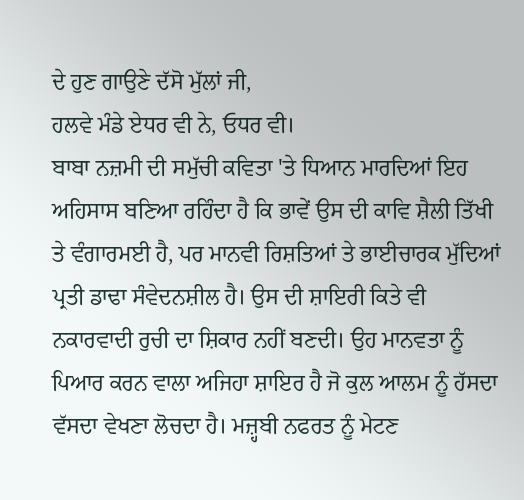ਦੇ ਹੁਣ ਗਾਉਣੇ ਦੱਸੋ ਮੁੱਲਾਂ ਜੀ,
ਹਲਵੇ ਮੰਡੇ ਏਧਰ ਵੀ ਨੇ, ਓਧਰ ਵੀ।
ਬਾਬਾ ਨਜ਼ਮੀ ਦੀ ਸਮੁੱਚੀ ਕਵਿਤਾ 'ਤੇ ਧਿਆਨ ਮਾਰਦਿਆਂ ਇਹ ਅਹਿਸਾਸ ਬਣਿਆ ਰਹਿੰਦਾ ਹੈ ਕਿ ਭਾਵੇਂ ਉਸ ਦੀ ਕਾਵਿ ਸ਼ੈਲੀ ਤਿੱਖੀ ਤੇ ਵੰਗਾਰਮਈ ਹੈ, ਪਰ ਮਾਨਵੀ ਰਿਸ਼ਤਿਆਂ ਤੇ ਭਾਈਚਾਰਕ ਮੁੱਦਿਆਂ ਪ੍ਰਤੀ ਡਾਢਾ ਸੰਵੇਦਨਸ਼ੀਲ ਹੈ। ਉਸ ਦੀ ਸ਼ਾਇਰੀ ਕਿਤੇ ਵੀ ਨਕਾਰਵਾਦੀ ਰੁਚੀ ਦਾ ਸ਼ਿਕਾਰ ਨਹੀਂ ਬਣਦੀ। ਉਹ ਮਾਨਵਤਾ ਨੂੰ ਪਿਆਰ ਕਰਨ ਵਾਲਾ ਅਜਿਹਾ ਸ਼ਾਇਰ ਹੈ ਜੋ ਕੁਲ ਆਲਮ ਨੂੰ ਹੱਸਦਾ ਵੱਸਦਾ ਵੇਖਣਾ ਲੋਚਦਾ ਹੈ। ਮਜ਼੍ਹਬੀ ਨਫਰਤ ਨੂੰ ਮੇਟਣ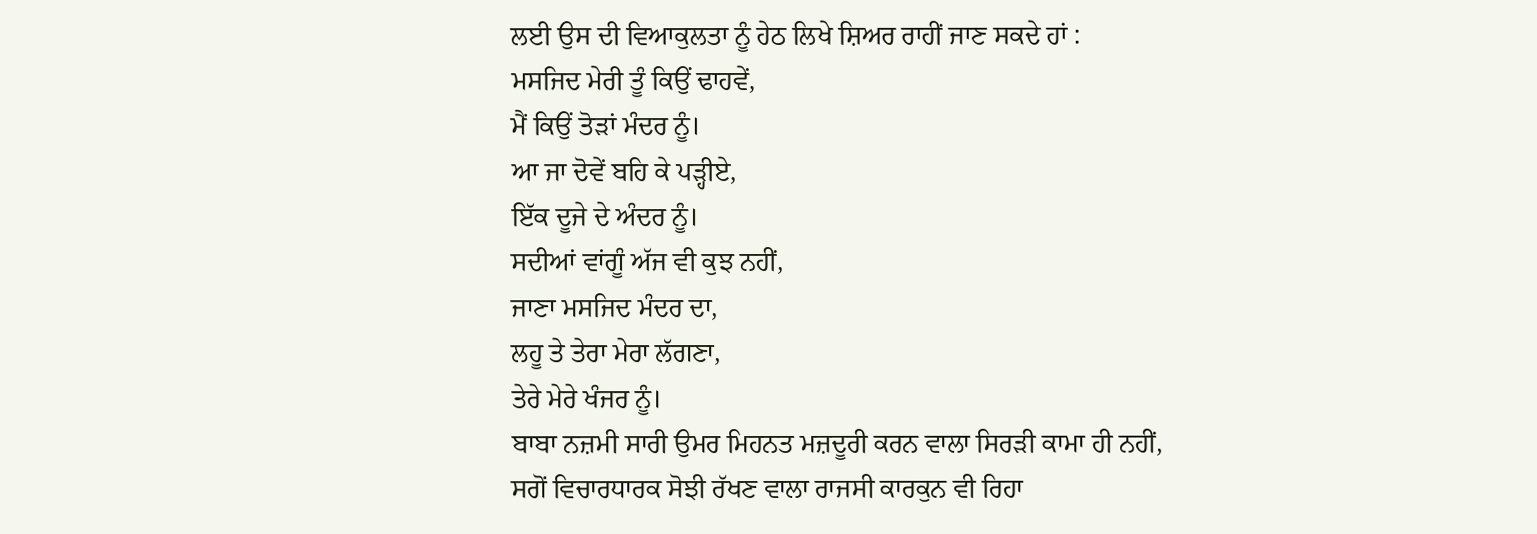ਲਈ ਉਸ ਦੀ ਵਿਆਕੁਲਤਾ ਨੂੰ ਹੇਠ ਲਿਖੇ ਸ਼ਿਅਰ ਰਾਹੀਂ ਜਾਣ ਸਕਦੇ ਹਾਂ :
ਮਸਜਿਦ ਮੇਰੀ ਤੂੰ ਕਿਉਂ ਢਾਹਵੇਂ,
ਮੈਂ ਕਿਉਂ ਤੋੜਾਂ ਮੰਦਰ ਨੂੰ।
ਆ ਜਾ ਦੋਵੇਂ ਬਹਿ ਕੇ ਪੜ੍ਹੀਏ,
ਇੱਕ ਦੂਜੇ ਦੇ ਅੰਦਰ ਨੂੰ।
ਸਦੀਆਂ ਵਾਂਗੂੰ ਅੱਜ ਵੀ ਕੁਝ ਨਹੀਂ,
ਜਾਣਾ ਮਸਜਿਦ ਮੰਦਰ ਦਾ,
ਲਹੂ ਤੇ ਤੇਰਾ ਮੇਰਾ ਲੱਗਣਾ,
ਤੇਰੇ ਮੇਰੇ ਖੰਜਰ ਨੂੰ।
ਬਾਬਾ ਨਜ਼ਮੀ ਸਾਰੀ ਉਮਰ ਮਿਹਨਤ ਮਜ਼ਦੂਰੀ ਕਰਨ ਵਾਲਾ ਸਿਰੜੀ ਕਾਮਾ ਹੀ ਨਹੀਂ, ਸਗੋਂ ਵਿਚਾਰਧਾਰਕ ਸੋਝੀ ਰੱਖਣ ਵਾਲਾ ਰਾਜਸੀ ਕਾਰਕੁਨ ਵੀ ਰਿਹਾ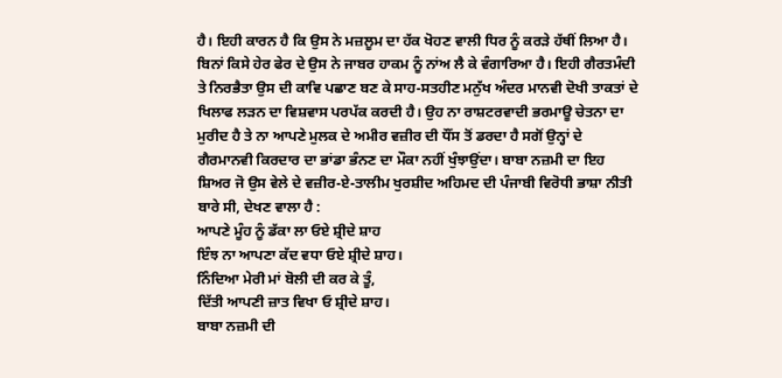ਹੈ। ਇਹੀ ਕਾਰਨ ਹੈ ਕਿ ਉਸ ਨੇ ਮਜ਼ਲੂਮ ਦਾ ਹੱਕ ਖੋਹਣ ਵਾਲੀ ਧਿਰ ਨੂੰ ਕਰੜੇ ਹੱਥੀਂ ਲਿਆ ਹੈ। ਬਿਨਾਂ ਕਿਸੇ ਹੇਰ ਫੇਰ ਦੇ ਉਸ ਨੇ ਜਾਬਰ ਹਾਕਮ ਨੂੰ ਨਾਂਅ ਲੈ ਕੇ ਵੰਗਾਰਿਆ ਹੈ। ਇਹੀ ਗੈਰਤਮੰਦੀ ਤੇ ਨਿਰਭੈਤਾ ਉਸ ਦੀ ਕਾਵਿ ਪਛਾਣ ਬਣ ਕੇ ਸਾਹ-ਸਤਹੀਣ ਮਨੁੱਖ ਅੰਦਰ ਮਾਨਵੀ ਦੋਖੀ ਤਾਕਤਾਂ ਦੇ ਖਿਲਾਫ ਲੜਨ ਦਾ ਵਿਸ਼ਵਾਸ ਪਰਪੱਕ ਕਰਦੀ ਹੈ। ਉਹ ਨਾ ਰਾਸ਼ਟਰਵਾਦੀ ਭਰਮਾਊ ਚੇਤਨਾ ਦਾ ਮੁਰੀਦ ਹੈ ਤੇ ਨਾ ਆਪਣੇ ਮੁਲਕ ਦੇ ਅਮੀਰ ਵਜ਼ੀਰ ਦੀ ਧੌਂਸ ਤੋਂ ਡਰਦਾ ਹੈ ਸਗੋਂ ਉਨ੍ਹਾਂ ਦੇ ਗੈਰਮਾਨਵੀ ਕਿਰਦਾਰ ਦਾ ਭਾਂਡਾ ਭੰਨਣ ਦਾ ਮੌਕਾ ਨਹੀਂ ਖੁੰਝਾਉਂਦਾ। ਬਾਬਾ ਨਜ਼ਮੀ ਦਾ ਇਹ ਸ਼ਿਅਰ ਜੋ ਉਸ ਵੇਲੇ ਦੇ ਵਜ਼ੀਰ-ਏ-ਤਾਲੀਮ ਖੁਰਸ਼ੀਦ ਅਹਿਮਦ ਦੀ ਪੰਜਾਬੀ ਵਿਰੋਧੀ ਭਾਸ਼ਾ ਨੀਤੀ ਬਾਰੇ ਸੀ, ਦੇਖਣ ਵਾਲਾ ਹੈ :
ਆਪਣੇ ਮੂੰਹ ਨੂੰ ਡੱਕਾ ਲਾ ਓਏ ਸ਼੍ਰੀਦੇ ਸ਼ਾਹ
ਇੰਝ ਨਾ ਆਪਣਾ ਕੱਦ ਵਧਾ ਓਏ ਸ਼੍ਰੀਦੇ ਸ਼ਾਹ।
ਨਿੰਦਿਆ ਮੇਰੀ ਮਾਂ ਬੋਲੀ ਦੀ ਕਰ ਕੇ ਤੂੰ,
ਦਿੱਤੀ ਆਪਣੀ ਜ਼ਾਤ ਵਿਖਾ ਓ ਸ਼੍ਰੀਦੇ ਸ਼ਾਹ।
ਬਾਬਾ ਨਜ਼ਮੀ ਦੀ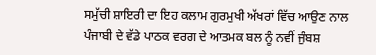ਸਮੁੱਚੀ ਸ਼ਾਇਰੀ ਦਾ ਇਹ ਕਲਾਮ ਗੁਰਮੁਖੀ ਅੱਖਰਾਂ ਵਿੱਚ ਆਉਣ ਨਾਲ ਪੰਜਾਬੀ ਦੇ ਵੱਡੇ ਪਾਠਕ ਵਰਗ ਦੇ ਆਤਮਕ ਬਲ ਨੂੰ ਨਵੀਂ ਜੁੰਬਸ਼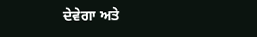ਦੇਵੇਗਾ ਅਤੇ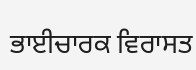ਭਾਈਚਾਰਕ ਵਿਰਾਸਤ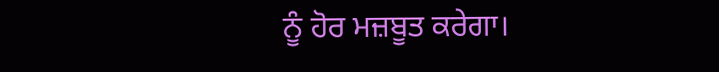ਨੂੰ ਹੋਰ ਮਜ਼ਬੂਤ ਕਰੇਗਾ।